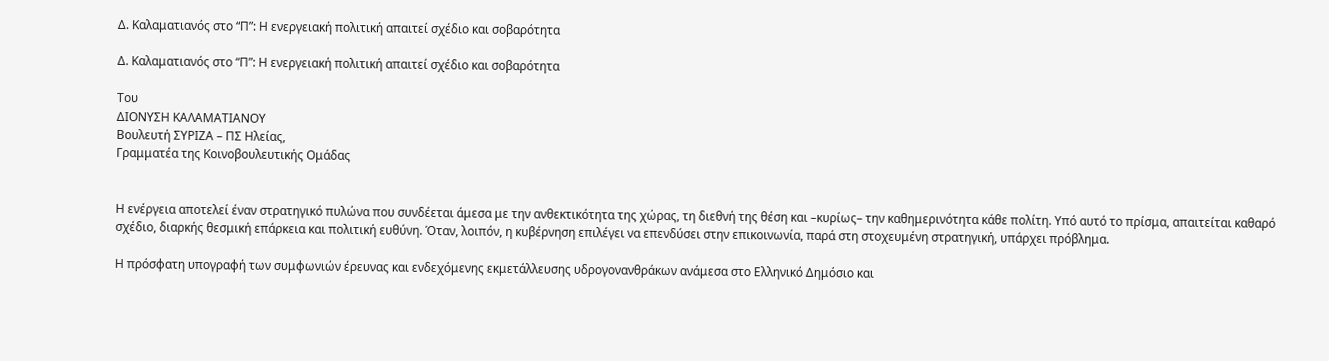Δ. Καλαματιανός στο “Π”: Η ενεργειακή πολιτική απαιτεί σχέδιο και σοβαρότητα

Δ. Καλαματιανός στο “Π”: Η ενεργειακή πολιτική απαιτεί σχέδιο και σοβαρότητα

Του
ΔΙΟΝΥΣΗ ΚΑΛΑΜΑΤΙΑΝΟΥ
Βουλευτή ΣΥΡΙΖΑ – ΠΣ Ηλείας,
Γραμματέα της Κοινοβουλευτικής Ομάδας


Η ενέργεια αποτελεί έναν στρατηγικό πυλώνα που συνδέεται άμεσα με την ανθεκτικότητα της χώρας, τη διεθνή της θέση και –κυρίως– την καθημερινότητα κάθε πολίτη. Υπό αυτό το πρίσμα, απαιτείται καθαρό σχέδιο, διαρκής θεσμική επάρκεια και πολιτική ευθύνη. Όταν, λοιπόν, η κυβέρνηση επιλέγει να επενδύσει στην επικοινωνία, παρά στη στοχευμένη στρατηγική, υπάρχει πρόβλημα.

Η πρόσφατη υπογραφή των συμφωνιών έρευνας και ενδεχόμενης εκμετάλλευσης υδρογονανθράκων ανάμεσα στο Ελληνικό Δημόσιο και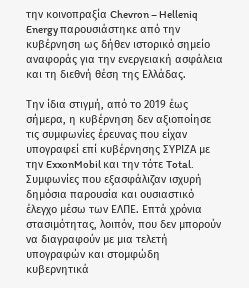την κοινοπραξία Chevron – Helleniq Energy παρουσιάστηκε από την κυβέρνηση ως δήθεν ιστορικό σημείο αναφοράς για την ενεργειακή ασφάλεια και τη διεθνή θέση της Ελλάδας.

Την ίδια στιγμή, από το 2019 έως σήμερα, η κυβέρνηση δεν αξιοποίησε τις συμφωνίες έρευνας που είχαν υπογραφεί επί κυβέρνησης ΣΥΡΙΖΑ με την ExxonMobil και την τότε Total. Συμφωνίες που εξασφάλιζαν ισχυρή δημόσια παρουσία και ουσιαστικό έλεγχο μέσω των ΕΛΠΕ. Επτά χρόνια στασιμότητας, λοιπόν, που δεν μπορούν να διαγραφούν με μια τελετή υπογραφών και στομφώδη κυβερνητικά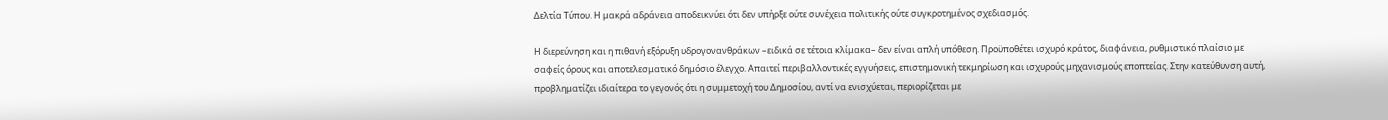Δελτία Τύπου. Η μακρά αδράνεια αποδεικνύει ότι δεν υπήρξε ούτε συνέχεια πολιτικής ούτε συγκροτημένος σχεδιασμός.

Η διερεύνηση και η πιθανή εξόρυξη υδρογονανθράκων –ειδικά σε τέτοια κλίμακα– δεν είναι απλή υπόθεση. Προϋποθέτει ισχυρό κράτος, διαφάνεια, ρυθμιστικό πλαίσιο με σαφείς όρους και αποτελεσματικό δημόσιο έλεγχο. Απαιτεί περιβαλλοντικές εγγυήσεις, επιστημονική τεκμηρίωση και ισχυρούς μηχανισμούς εποπτείας. Στην κατεύθυνση αυτή, προβληματίζει ιδιαίτερα το γεγονός ότι η συμμετοχή του Δημοσίου, αντί να ενισχύεται, περιορίζεται με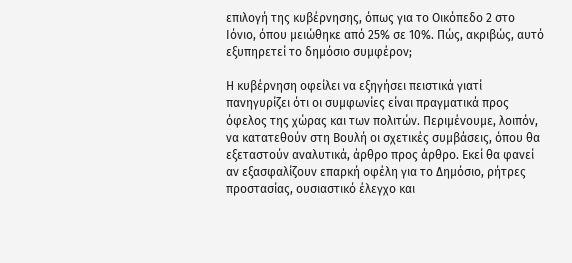επιλογή της κυβέρνησης, όπως για το Οικόπεδο 2 στο Ιόνιο, όπου μειώθηκε από 25% σε 10%. Πώς, ακριβώς, αυτό εξυπηρετεί το δημόσιο συμφέρον;

Η κυβέρνηση οφείλει να εξηγήσει πειστικά γιατί πανηγυρίζει ότι οι συμφωνίες είναι πραγματικά προς όφελος της χώρας και των πολιτών. Περιμένουμε, λοιπόν, να κατατεθούν στη Βουλή οι σχετικές συμβάσεις, όπου θα εξεταστούν αναλυτικά, άρθρο προς άρθρο. Εκεί θα φανεί αν εξασφαλίζουν επαρκή οφέλη για το Δημόσιο, ρήτρες προστασίας, ουσιαστικό έλεγχο και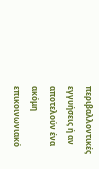περιβαλλοντικές εγγυήσεις ή αν αποτελούν ένα ακόμη επικοινωνιακό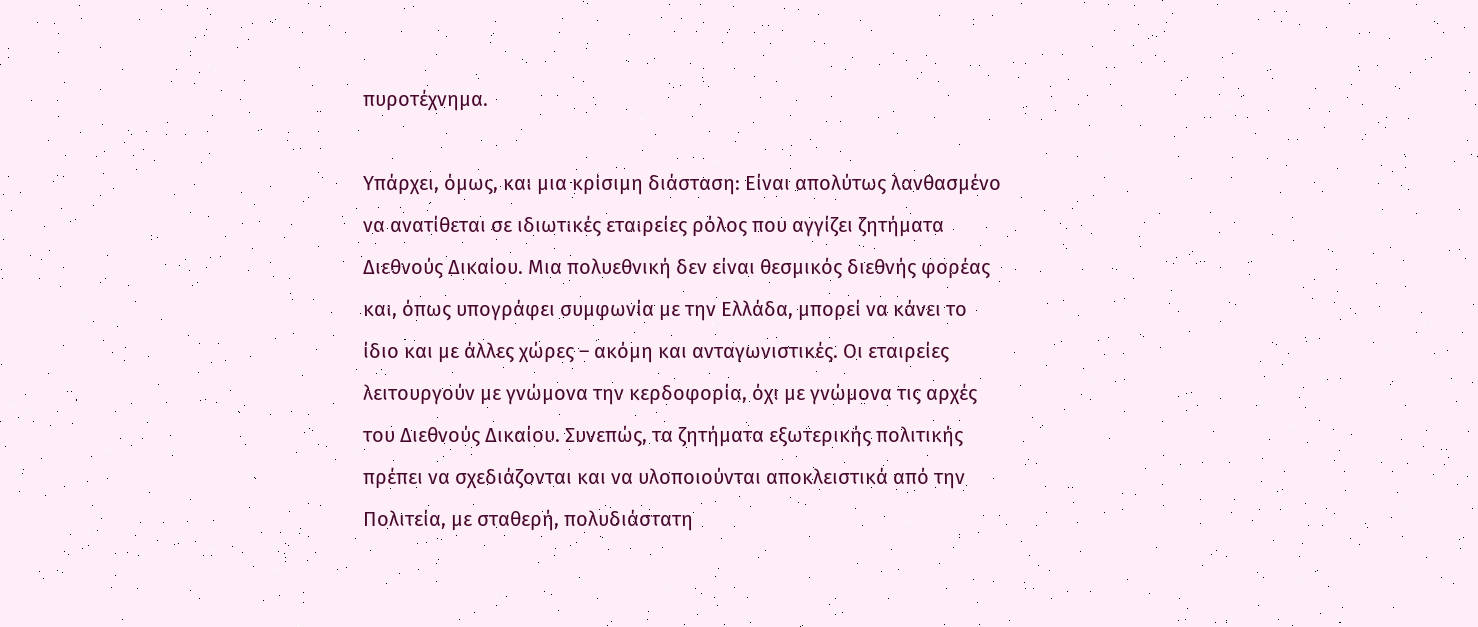πυροτέχνημα.

Υπάρχει, όμως, και μια κρίσιμη διάσταση: Είναι απολύτως λανθασμένο να ανατίθεται σε ιδιωτικές εταιρείες ρόλος που αγγίζει ζητήματα Διεθνούς Δικαίου. Μια πολυεθνική δεν είναι θεσμικός διεθνής φορέας και, όπως υπογράφει συμφωνία με την Ελλάδα, μπορεί να κάνει το ίδιο και με άλλες χώρες – ακόμη και ανταγωνιστικές. Οι εταιρείες λειτουργούν με γνώμονα την κερδοφορία, όχι με γνώμονα τις αρχές του Διεθνούς Δικαίου. Συνεπώς, τα ζητήματα εξωτερικής πολιτικής πρέπει να σχεδιάζονται και να υλοποιούνται αποκλειστικά από την Πολιτεία, με σταθερή, πολυδιάστατη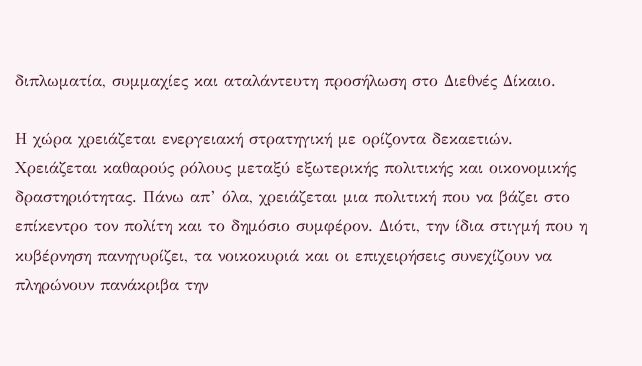διπλωματία, συμμαχίες και αταλάντευτη προσήλωση στο Διεθνές Δίκαιο.

Η χώρα χρειάζεται ενεργειακή στρατηγική με ορίζοντα δεκαετιών. Χρειάζεται καθαρούς ρόλους μεταξύ εξωτερικής πολιτικής και οικονομικής δραστηριότητας. Πάνω απ’ όλα, χρειάζεται μια πολιτική που να βάζει στο επίκεντρο τον πολίτη και το δημόσιο συμφέρον. Διότι, την ίδια στιγμή που η κυβέρνηση πανηγυρίζει, τα νοικοκυριά και οι επιχειρήσεις συνεχίζουν να πληρώνουν πανάκριβα την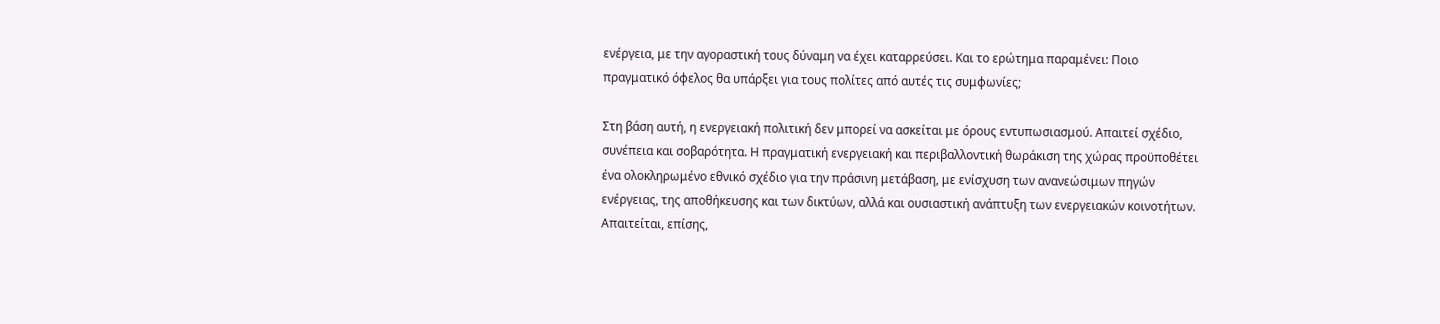ενέργεια, με την αγοραστική τους δύναμη να έχει καταρρεύσει. Και το ερώτημα παραμένει: Ποιο πραγματικό όφελος θα υπάρξει για τους πολίτες από αυτές τις συμφωνίες;

Στη βάση αυτή, η ενεργειακή πολιτική δεν μπορεί να ασκείται με όρους εντυπωσιασμού. Απαιτεί σχέδιο, συνέπεια και σοβαρότητα. Η πραγματική ενεργειακή και περιβαλλοντική θωράκιση της χώρας προϋποθέτει ένα ολοκληρωμένο εθνικό σχέδιο για την πράσινη μετάβαση, με ενίσχυση των ανανεώσιμων πηγών ενέργειας, της αποθήκευσης και των δικτύων, αλλά και ουσιαστική ανάπτυξη των ενεργειακών κοινοτήτων. Απαιτείται, επίσης,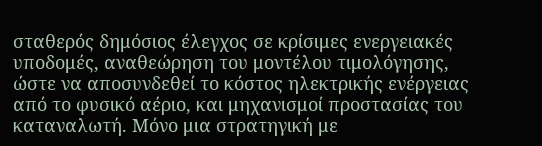σταθερός δημόσιος έλεγχος σε κρίσιμες ενεργειακές υποδομές, αναθεώρηση του μοντέλου τιμολόγησης, ώστε να αποσυνδεθεί το κόστος ηλεκτρικής ενέργειας από το φυσικό αέριο, και μηχανισμοί προστασίας του καταναλωτή. Μόνο μια στρατηγική με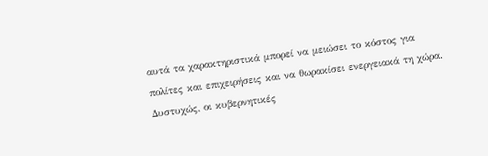αυτά τα χαρακτηριστικά μπορεί να μειώσει το κόστος για πολίτες και επιχειρήσεις και να θωρακίσει ενεργειακά τη χώρα. Δυστυχώς, οι κυβερνητικές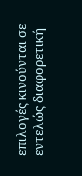επιλογές κινούνται σε εντελώς διαφορετική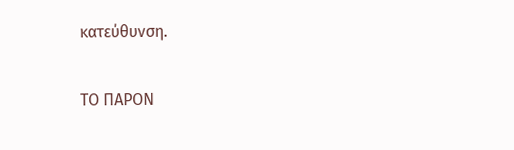κατεύθυνση.

ΤΟ ΠΑΡΟΝ